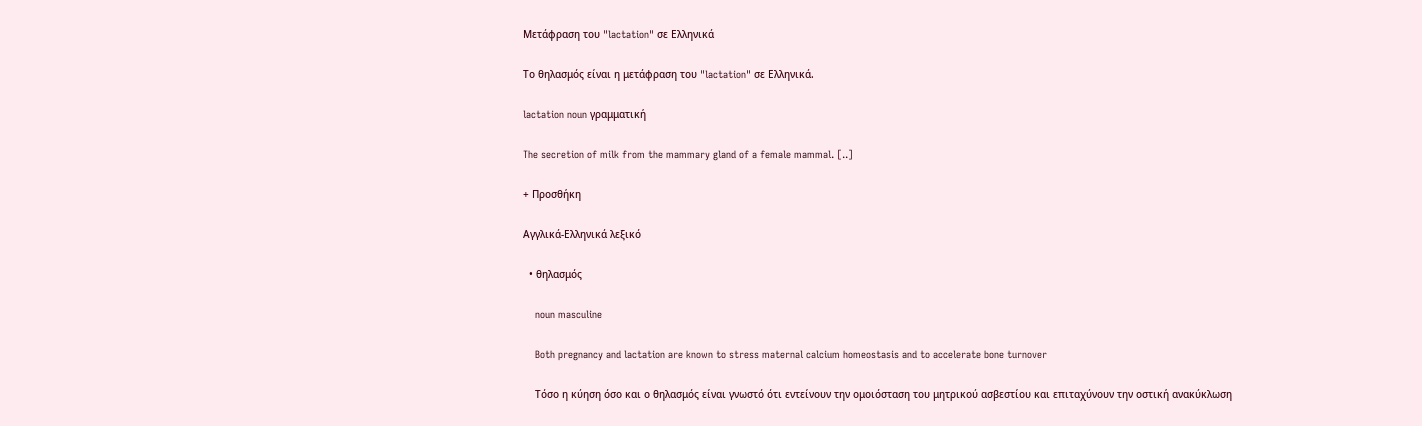Μετάφραση του "lactation" σε Ελληνικά

Το θηλασμός είναι η μετάφραση του "lactation" σε Ελληνικά.

lactation noun γραμματική

The secretion of milk from the mammary gland of a female mammal. [..]

+ Προσθήκη

Αγγλικά-Ελληνικά λεξικό

  • θηλασμός

    noun masculine

    Both pregnancy and lactation are known to stress maternal calcium homeostasis and to accelerate bone turnover

    Τόσο η κύηση όσο και ο θηλασμός είναι γνωστό ότι εντείνουν την ομοιόσταση του μητρικού ασβεστίου και επιταχύνουν την οστική ανακύκλωση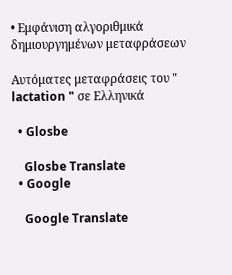• Εμφάνιση αλγοριθμικά δημιουργημένων μεταφράσεων

Αυτόματες μεταφράσεις του " lactation " σε Ελληνικά

  • Glosbe

    Glosbe Translate
  • Google

    Google Translate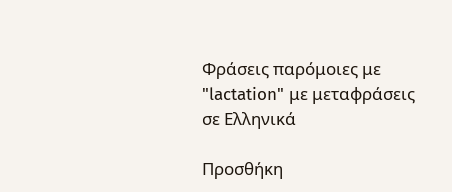Φράσεις παρόμοιες με "lactation" με μεταφράσεις σε Ελληνικά

Προσθήκη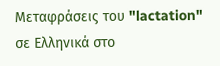Μεταφράσεις του "lactation" σε Ελληνικά στο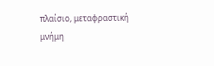πλαίσιο, μεταφραστική μνήμη